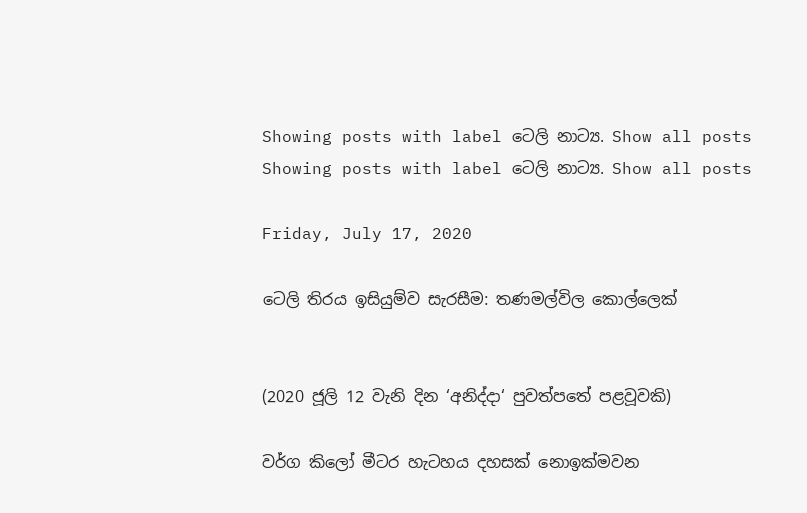Showing posts with label ටෙලි නාට්‍ය. Show all posts
Showing posts with label ටෙලි නාට්‍ය. Show all posts

Friday, July 17, 2020

ටෙලි තිරය ඉසියුම්ව සැරසීම: තණමල්විල කොල්ලෙක්


(2020 ජූලි 12 වැනි දින ‘අනිද්දා‘ පුවත්පතේ පළවූවකි)

වර්ග කිලෝ මීටර හැටහය දහසක් නොඉක්මවන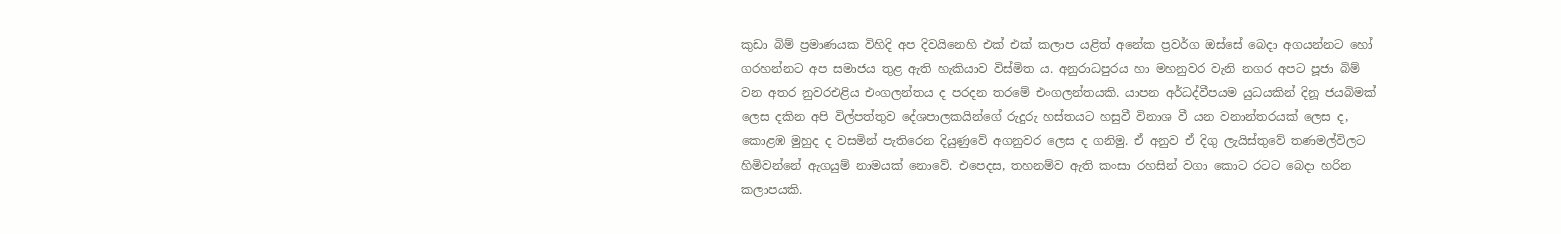කුඩා බිම් ප්‍රමාණයක විහිදි අප දිවයිනෙහි එක් එක් කලාප යළිත් අනේක ප්‍රවර්ග ඔස්සේ බෙදා අගයන්නට හෝ ගරහන්නට අප සමාජය තුළ ඇති හැකියාව විස්මිත ය. අනුරාධපුරය හා මහනුවර වැනි නගර අපට පූජා බිම් වන අතර නුවරඑළිය එංගලන්තය ද පරදන තරමේ එංගලන්තයකි. යාපන අර්ධද්වීපයම යුධයකින් දිනූ ජයබිමක් ලෙස දකින අපි විල්පත්තුව දේශපාලකයින්ගේ රුදුරු හස්තයට හසුවී විනාශ වී යන වනාන්තරයක් ලෙස ද, කොළඹ මුහුද ද වසමින් පැතිරෙන දියුණුවේ අගනුවර ලෙස ද ගනිමු. ඒ අනුව ඒ දිගු ලැයිස්තුවේ තණමල්විලට හිමිවන්නේ ඇගයුම් නාමයක් නොවේ. එපෙදස, තහනම්ව ඇති කංසා රහසින් වගා කොට රටට බෙදා හරින කලාපයකි.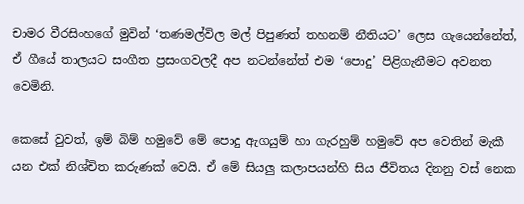චාමර වීරසිංහගේ මුවින් ‘තණමල්විල මල් පිපුණත් තහනම් නීතියට’ ලෙස ගැයෙන්නේත්, ඒ ගීයේ තාලයට සංගීත ප්‍රසංගවලදී අප නටන්නේත් එම ‘පොදු’ පිළිගැනීමට අවනත වෙමිනි.

කෙසේ වුවත්, ඉම් බිම් හමුවේ මේ පොදු ඇගයුම් හා ගැරහුම් හමුවේ අප වෙතින් මැකී යන එක් නිශ්චිත කරුණක් වෙයි. ඒ මේ සියලු කලාපයන්හි සිය ජීවිතය දිනනු වස් නෙක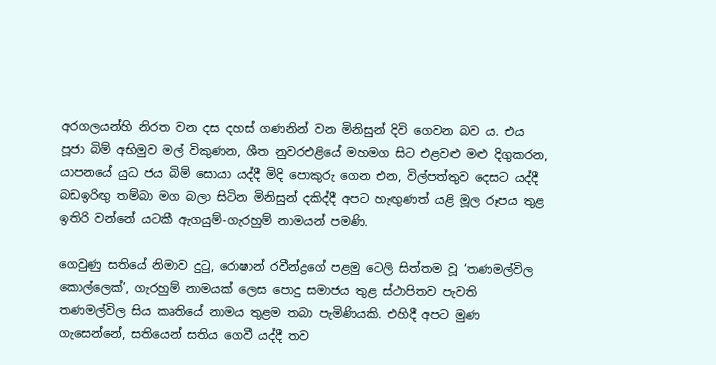අරගලයන්හි නිරත වන දස දහස් ගණනින් වන මිනිසුන් දිවි ගෙවන බව ය. එය පූජා බිම් අභිමුව මල් විකුණන, ශීත නුවරඑළියේ මහමග සිට එළවළු මළු දිගුකරන, යාපනයේ යුධ ජය බිම් සොයා යද්දී මිදි පොකුරු ගෙන එන, විල්පත්තුව දෙසට යද්දී බඩඉරිඟු තම්බා මග බලා සිටින මිනිසුන් දකිද්දී අපට හැඟුණත් යළි මූල රූපය තුළ ඉතිරි වන්නේ යටකී ඇගයුම්-ගැරහුම් නාමයන් පමණි.

ගෙවුණු සතියේ නිමාව දුටු, රොෂාන් රවීන්ද්‍රගේ පළමු ටෙලි සිත්තම වූ ‘තණමල්විල කොල්ලෙක්’, ගැරහුම් නාමයක් ලෙස පොදු සමාජය තුළ ස්ථාපිතව පැවති තණමල්විල සිය කෘතියේ නාමය තුළම තබා පැමිණියකි. එහිදී අපට මුණ ගැසෙන්නේ, සතියෙන් සතිය ගෙවී යද්දී තව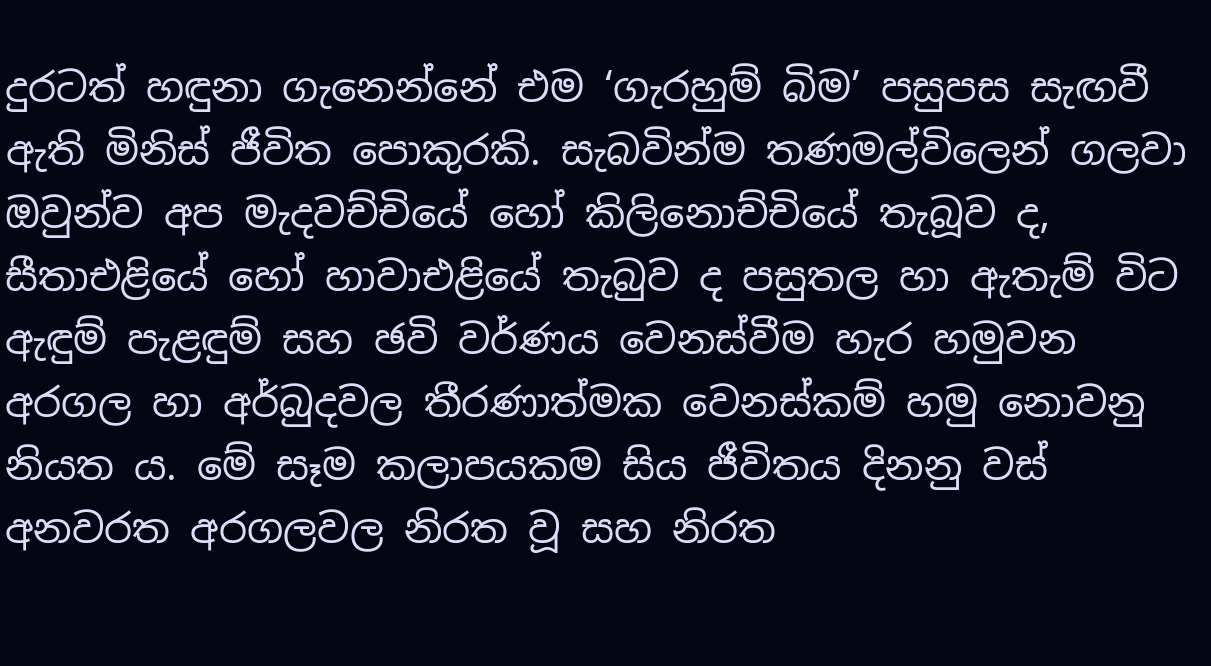දුරටත් හඳුනා ගැනෙන්නේ එම ‘ගැරහුම් බිම’ පසුපස සැඟවී ඇති මිනිස් ජීවිත පොකුරකි. සැබවින්ම තණමල්විලෙන් ගලවා ඔවුන්ව අප මැදවච්චියේ හෝ කිලිනොච්චියේ තැබූව ද, සීතාඑළියේ හෝ හාවාඑළියේ තැබුව ද පසුතල හා ඇතැම් විට ඇඳුම් පැළඳුම් සහ ඡවි වර්ණය වෙනස්වීම හැර හමුවන අරගල හා අර්බුදවල තීරණාත්මක වෙනස්කම් හමු නොවනු නියත ය. මේ සෑම කලාපයකම සිය ජීවිතය දිනනු වස් අනවරත අරගලවල නිරත වූ සහ නිරත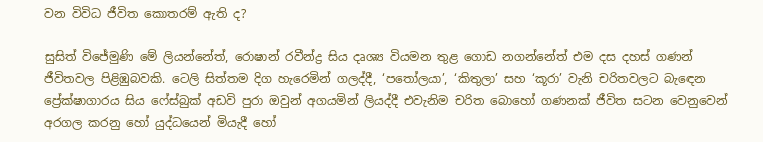වන විවිධ ජීවිත කොතරම් ඇති ද?

සුසිත් විජේමුණි මේ ලියන්නේත්, රොෂාන් රවීන්ද්‍ර සිය දෘශ්‍ය වියමන තුළ ගොඩ නගන්නේත් එම දස දහස් ගණන් ජීවිතවල පිළිඹුබවකි. ටෙලි සිත්තම දිග හැරෙමින් ගලද්දී, ‘පතෝලයා’, ‘කිතුලා’ සහ ‘කූරා’ වැනි චරිතවලට බැඳෙන ප්‍රේක්ෂාගාරය සිය ෆේස්බුක් අඩවි පුරා ඔවුන් අගයමින් ලියද්දී එවැනිම චරිත බොහෝ ගණනක් ජීවිත සටන වෙනුවෙන් අරගල කරනු හෝ යුද්ධයෙන් මියැදී හෝ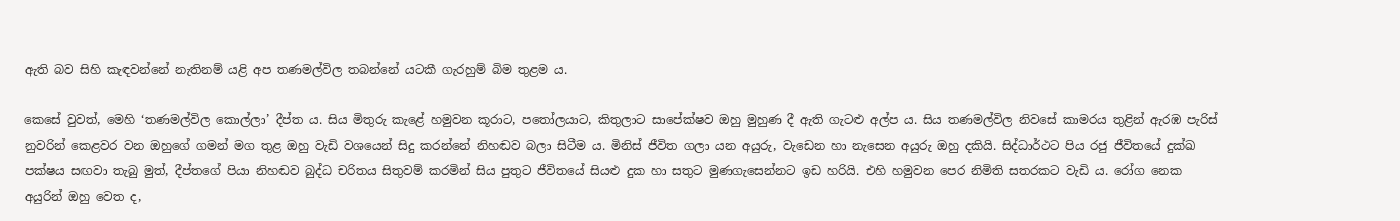ඇති බව සිහි කැඳවන්නේ නැතිනම් යළි අප තණමල්විල තබන්නේ යටකී ගැරහුම් බිම තුළම ය.

කෙසේ වුවත්, මෙහි ‘තණමල්විල කොල්ලා’ දීප්ත ය. සිය මිතුරු කැළේ හමුවන කූරාට, පතෝලයාට, කිතුලාට සාපේක්ෂව ඔහු මුහුණ දී ඇති ගැටළු අල්ප ය. සිය තණමල්විල නිවසේ කාමරය තුළින් ඇරඹ පැරිස් නුවරින් කෙළවර වන ඔහුගේ ගමන් මග තුළ ඔහු වැඩි වශයෙන් සිදු කරන්නේ නිහඬව බලා සිටීම ය. මිනිස් ජීවිත ගලා යන අයුරු, වැඩෙන හා නැසෙන අයුරු ඔහු දකියි. සිද්ධාර්ථට පිය රජු ජීවිතයේ දුක්ඛ පක්ෂය සඟවා තැබු මුත්, දීප්තගේ පියා නිහඬව බුද්ධ චරිතය සිතුවම් කරමින් සිය පුතුට ජීවිතයේ සියළු දුක හා සතුට මුණගැසෙන්නට ඉඩ හරියි. එහි හමුවන පෙර නිමිති සතරකට වැඩි ය. රෝග නෙක අයුරින් ඔහු වෙත ද,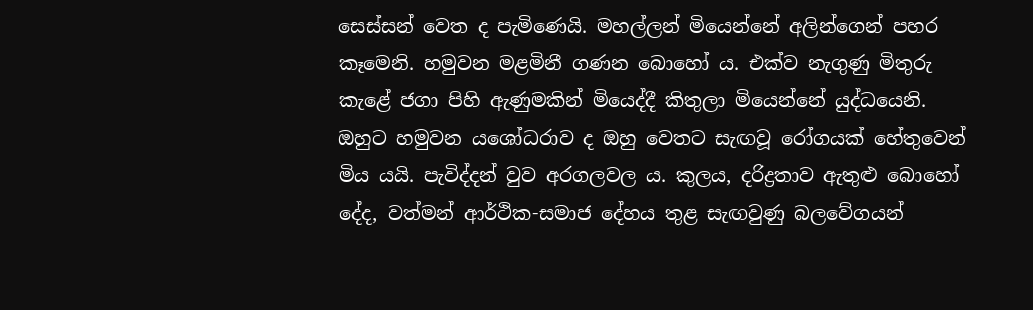සෙස්සන් වෙත ද පැමිණෙයි. මහල්ලන් මියෙන්නේ අලින්ගෙන් පහර කෑමෙනි. හමුවන මළමිනී ගණන බොහෝ ය. එක්ව නැගුණු මිතුරු කැළේ ජගා පිහි ඇණුමකින් මියෙද්දී කිතුලා මියෙන්නේ යුද්ධයෙනි. ඔහුට හමුවන යශෝධරාව ද ඔහු වෙතට සැඟවූ රෝගයක් හේතුවෙන් මිය යයි. පැවිද්දන් වුව අරගලවල ය. කුලය, දරිද්‍රතාව ඇතුළු බොහෝ දේද, වත්මන් ආර්ථික-සමාජ දේහය තුළ සැඟවුණු බලවේගයන්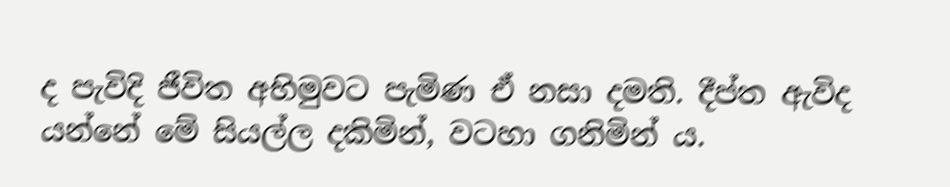ද පැවිදි ජීවිත අභිමුවට පැමිණ ඒ නසා දමති. දීප්ත ඇවිද යන්නේ මේ සියල්ල දකිමින්, වටහා ගනිමින් ය.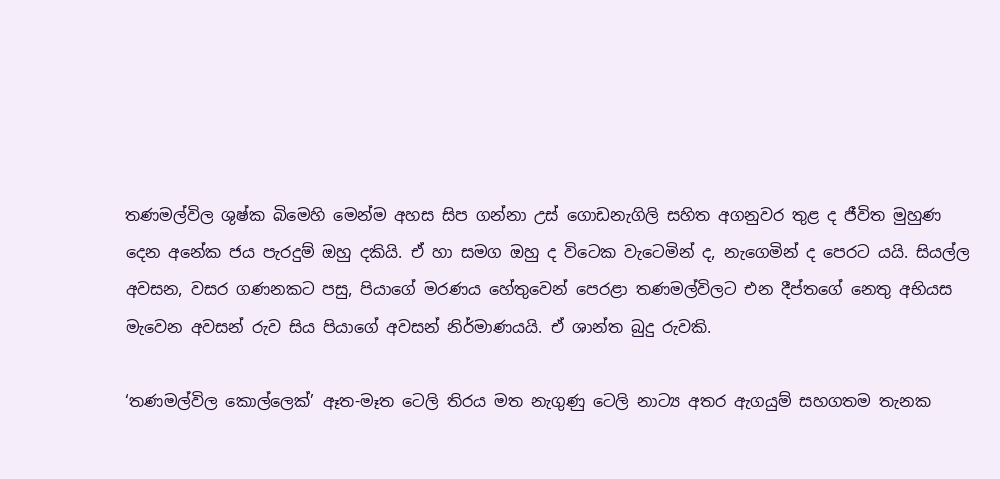තණමල්විල ශුෂ්ක බිමෙහි මෙන්ම අහස සිප ගන්නා උස් ගොඩනැගිලි සහිත අගනුවර තුළ ද ජීවිත මුහුණ දෙන අනේක ජය පැරදුම් ඔහු දකියි. ඒ හා සමග ඔහු ද විටෙක වැටෙමින් ද, නැගෙමින් ද පෙරට යයි. සියල්ල අවසන, වසර ගණනකට පසු, පියාගේ මරණය හේතුවෙන් පෙරළා තණමල්විලට එන දීප්තගේ නෙතු අභියස මැවෙන අවසන් රුව සිය පියාගේ අවසන් නිර්මාණයයි. ඒ ශාන්ත බුදු රුවකි.

‘තණමල්විල කොල්ලෙක්’ ඈත-මෑත ටෙලි තිරය මත නැගුණු ටෙලි නාට්‍ය අතර ඇගයුම් සහගතම තැනක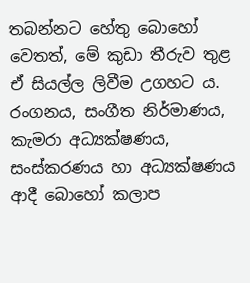තබන්නට හේතු බොහෝ වෙතත්, මේ කුඩා තීරුව තුළ ඒ සියල්ල ලිවීම උගහට ය. රංගනය, සංගීත නිර්මාණය, කැමරා අධ්‍යක්ෂණය, සංස්කරණය හා අධ්‍යක්ෂණය ආදී බොහෝ කලාප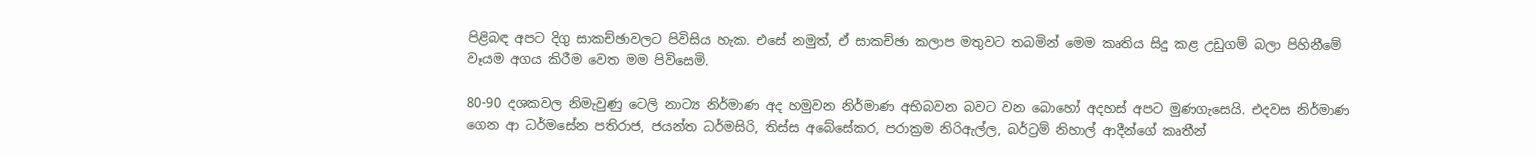පිළිබඳ අපට දිගු සාකච්ඡාවලට පිවිසිය හැක. එසේ නමුත්, ඒ සාකච්ඡා කලාප මතුවට තබමින් මෙම කෘතිය සිදු කළ උඩුගම් බලා පිහිනීමේ වෑයම අගය කිරීම වෙත මම පිවිසෙමි.

80-90 දශකවල නිමැවුණු ටෙලි නාට්‍ය නිර්මාණ අද හමුවන නිර්මාණ අභිබවන බවට වන බොහෝ අදහස් අපට මුණගැසෙයි. එදවස නිර්මාණ ගෙන ආ ධර්මසේන පතිරාජ, ජයන්ත ධර්මසිරි, තිස්ස අබේසේකර, පරාක්‍රම නිරිඇල්ල, බර්ට්‍රම් නිහාල් ආදීන්ගේ කෘතීන්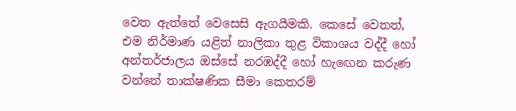වෙත ඇත්තේ වෙසෙසි ඇගයීමකි. කෙසේ වෙතත්, එම නිර්මාණ යළිත් නාලිකා තුළ විකාශය වද්දී හෝ අන්තර්ජාලය ඔස්සේ නරඹද්දී හෝ හැඟෙන කරුණ වන්නේ තාක්ෂණික සීමා කෙතරම්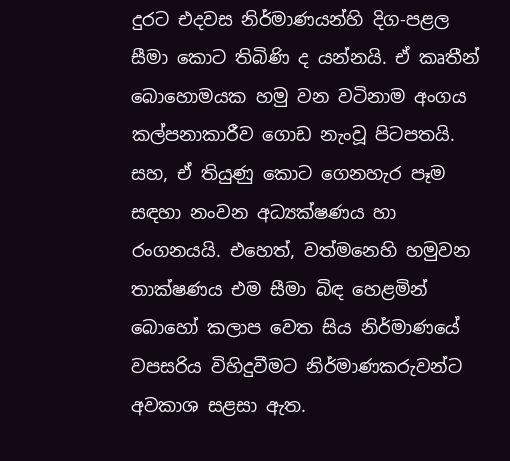දුරට එදවස නිර්මාණයන්හි දිග-පළල සීමා කොට තිබිණි ද යන්නයි. ඒ කෘතීන් බොහොමයක හමු වන වටිනාම අංගය කල්පනාකාරීව ගොඩ නැංවූ පිටපතයි. සහ, ඒ තියුණු කොට ගෙනහැර පෑම සඳහා නංවන අධ්‍යක්ෂණය හා රංගනයයි. එහෙත්, වත්මනෙහි හමුවන තාක්ෂණය එම සීමා බිඳ හෙළමින් බොහෝ කලාප වෙත සිය නිර්මාණයේ වපසරිය විහිදුවීමට නිර්මාණකරුවන්ට අවකාශ සළසා ඇත.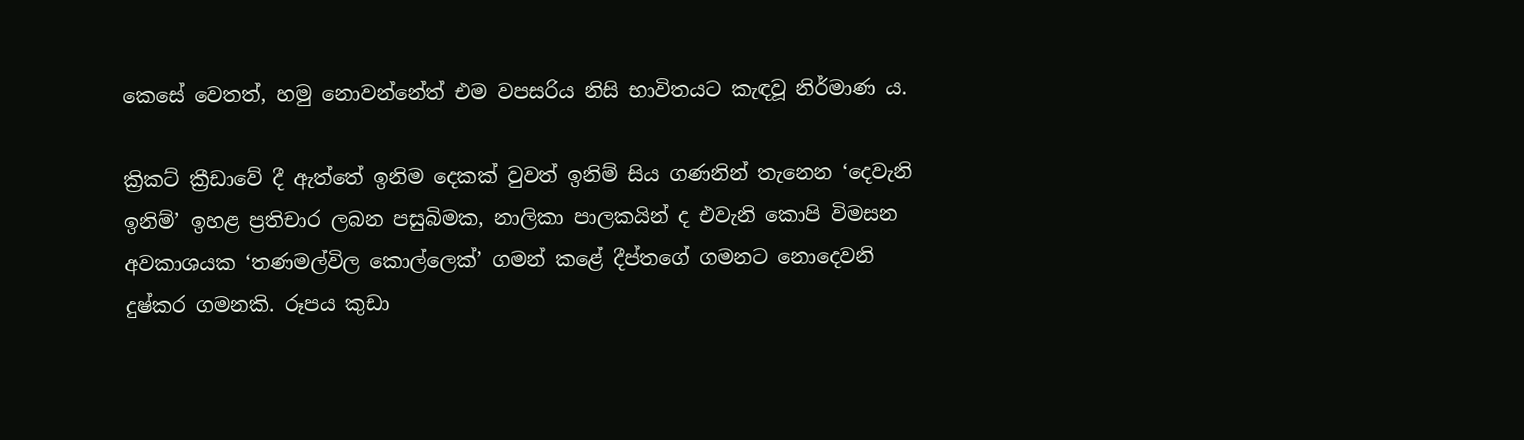කෙසේ වෙතත්, හමු නොවන්නේත් එම වපසරිය නිසි භාවිතයට කැඳවූ නිර්මාණ ය.

ක්‍රිකට් ක්‍රීඩාවේ දී ඇත්තේ ඉනිම දෙකක් වුවත් ඉනිම් සිය ගණනින් තැනෙන ‘දෙවැනි ඉනිම්’ ඉහළ ප්‍රතිචාර ලබන පසුබිමක, නාලිකා පාලකයින් ද එවැනි කොපි විමසන අවකාශයක ‘තණමල්විල කොල්ලෙක්’ ගමන් කළේ දීප්තගේ ගමනට නොදෙවනි දුෂ්කර ගමනකි. රූපය කුඩා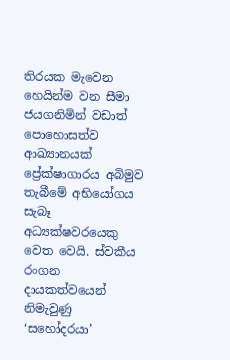තිරයක මැවෙන හෙයින්ම වන සීමා ජයගනිමින් වඩාත් පොහොසත්ව ආඛ්‍යානයක් ප්‍රේක්ෂාගාරය අබිමුව තැබීමේ අභියෝගය සැබෑ අධ්‍යක්ෂවරයෙකු වෙත වෙයි. ස්වකීය රංගන දායකත්වයෙන් නිමැවුණු ‘සහෝදරයා’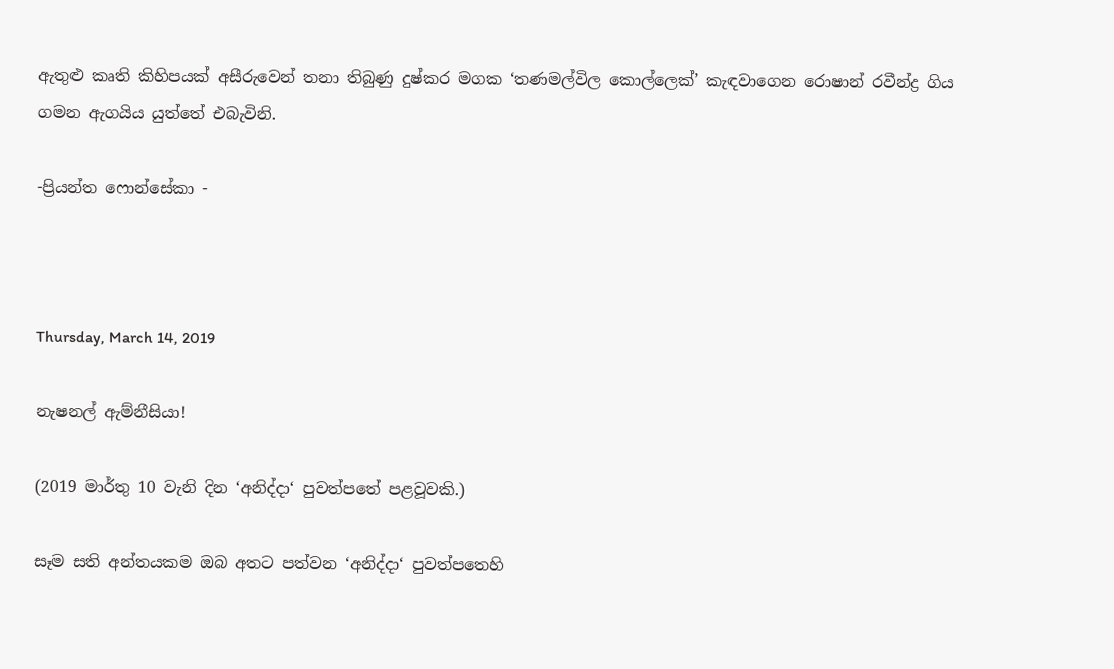ඇතුළු කෘති කිහිපයක් අසීරුවෙන් තනා තිබුණු දුෂ්කර මගක ‘තණමල්විල කොල්ලෙක්’ කැඳවාගෙන රොෂාන් රවීන්ද්‍ර ගිය ගමන ඇගයිය යුත්තේ එබැවිනි.

-ප්‍රියන්ත ෆොන්සේකා -



Thursday, March 14, 2019

නැෂනල් ඇම්නීසියා!

(2019 මාර්තු 10 වැනි දින ‘අනිද්දා‘ පුවත්පතේ පළවූවකි.)

සෑම සති අන්තයකම ඔබ අතට පත්වන ‘අනිද්දා‘ පුවත්පතෙහි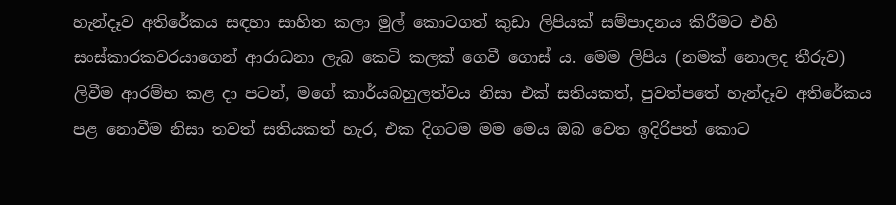හැන්දෑව අතිරේකය සඳහා සාහිත කලා මුල් කොටගත් කුඩා ලිපියක් සම්පාදනය කිරීමට එහි සංස්කාරකවරයාගෙන් ආරාධනා ලැබ කෙටි කලක් ගෙවී ගොස් ය. මෙම ලිපිය (නමක් නොලද තීරුව) ලිවීම ආරම්භ කළ දා පටන්, මගේ කාර්යබහුලත්වය නිසා එක් සතියකත්, පුවත්පතේ හැන්දෑව අතිරේකය පළ නොවීම නිසා තවත් සතියකත් හැර, එක දිගටම මම මෙය ඔබ වෙත ඉදිරිපත් කොට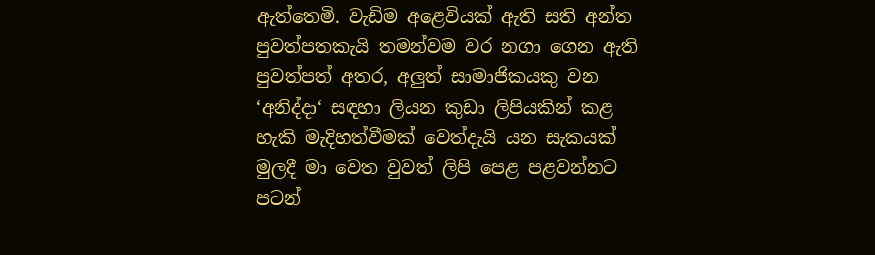ඇත්තෙමි. වැඩිම අළෙවියක් ඇති සති අන්ත පුවත්පතකැයි තමන්වම වර නගා ගෙන ඇති පුවත්පත් අතර, අලුත් සාමාජිකයකු වන ‘අනිද්දා‘ සඳහා ලියන කුඩා ලිපියකින් කළ හැකි මැදිහත්වීමක් වෙත්දැයි යන සැකයක් මුලදී මා වෙත වුවත් ලිපි පෙළ පළවන්නට පටන්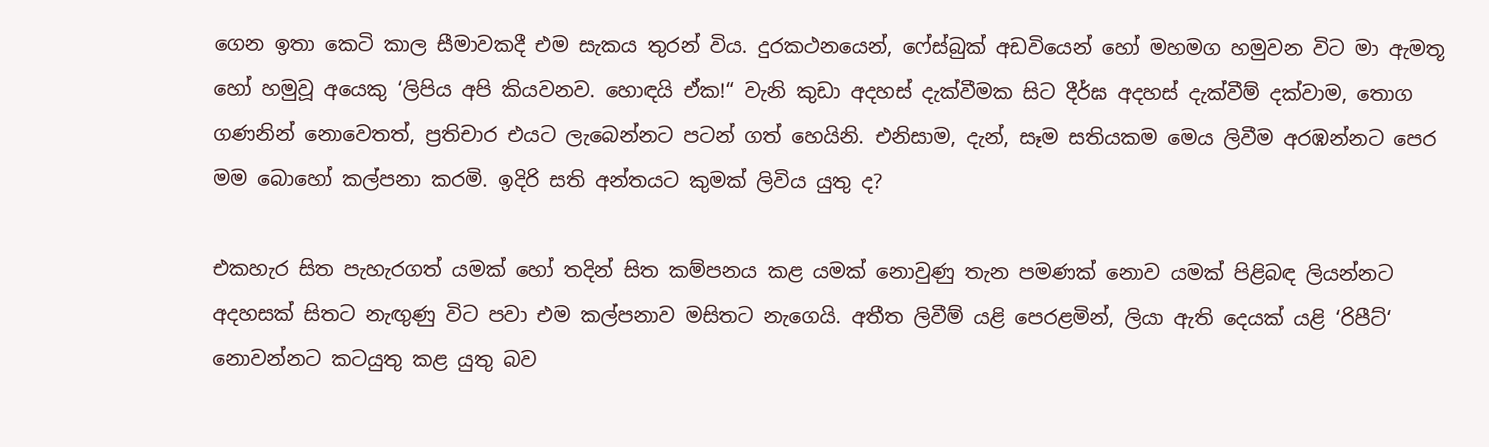ගෙන ඉතා කෙටි කාල සීමාවකදී එම සැකය තුරන් විය. දුරකථනයෙන්, ෆේස්බුක් අඩවියෙන් හෝ මහමග හමුවන විට මා ඇමතූ හෝ හමුවූ අයෙකු ‘ලිපිය අපි කියවනව. හොඳයි ඒක!“ වැනි කුඩා අදහස් දැක්වීමක සිට දීර්ඝ අදහස් දැක්වීම් දක්වාම, තොග ගණනින් නොවෙතත්, ප්‍රතිචාර එයට ලැබෙන්නට පටන් ගත් හෙයිනි. එනිසාම, දැන්, සෑම සතියකම මෙය ලිවීම අරඹන්නට පෙර මම බොහෝ කල්පනා කරමි. ඉදිරි සති අන්තයට කුමක් ලිවිය යුතු ද?

එකහැර සිත පැහැරගත් යමක් හෝ තදින් සිත කම්පනය කළ යමක් නොවුණු තැන පමණක් නොව යමක් පිළිබඳ ලියන්නට අදහසක් සිතට නැඟුණු විට පවා එම කල්පනාව මසිතට නැගෙයි. අතීත ලිවීම් යළි පෙරළමින්, ලියා ඇති දෙයක් යළි ‘රිපීට්‘ නොවන්නට කටයුතු කළ යුතු බව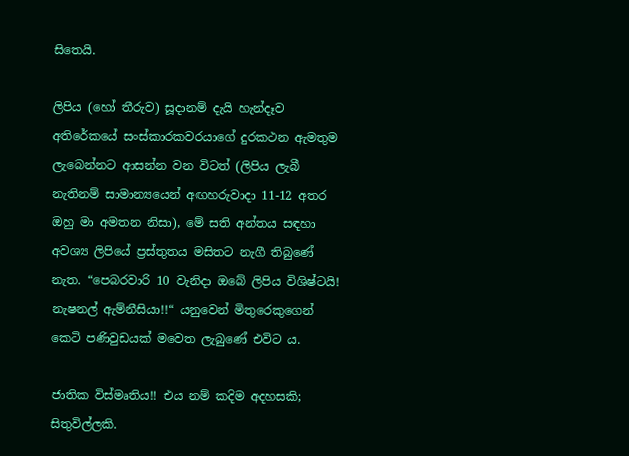සිතෙයි.

ලිපිය (හෝ තීරුව) සූදානම් දැයි හැන්දෑව අතිරේකයේ සංස්කාරකවරයාගේ දුරකථන ඇමතුම ලැබෙන්නට ආසන්න වන විටත් (ලිපිය ලැබී නැතිනම් සාමාන්‍යයෙන් අඟහරුවාදා 11-12 අතර ඔහු මා අමතන නිසා), මේ සති අන්තය සඳහා අවශ්‍ය ලිපියේ ප්‍රස්තුතය මසිතට නැගී තිබුණේ නැත. “පෙබරවාරි 10 වැනිදා ඔබේ ලිපිය විශිෂ්ටයි! නැෂනල් ඇම්නීසියා!!“ යනුවෙන් මිතුරෙකුගෙන් කෙටි පණිවුඩයක් මවෙත ලැබුණේ එවිට ය.

ජාතික විස්මෘතිය!! එය නම් කදිම අදහසකි; සිතුවිල්ලකි.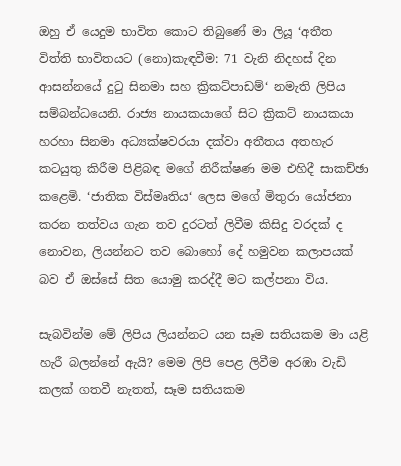ඔහු ඒ යෙදුම භාවිත කොට තිබුණේ මා ලියූ ‘අතීත විත්ති භාවිතයට (නො)කැඳවීම: 71 වැනි නිදහස් දින ආසන්නයේ දුටු සිනමා සහ ක්‍රිකට්පාඩම්‘ නමැති ලිපිය සම්බන්ධයෙනි. රාජ්‍ය නායකයාගේ සිට ක්‍රිකට් නායකයා හරහා සිනමා අධ්‍යක්ෂවරයා දක්වා අතීතය අතහැර කටයුතු කිරීම පිළිබඳ මගේ නිරීක්ෂණ මම එහිදී සාකච්ඡා කළෙමි. ‘ජාතික විස්මෘතිය‘ ලෙස මගේ මිතුරා යෝජනා කරන තත්වය ගැන තව දුරටත් ලිවීම කිසිදු වරදක් ද නොවන, ලියන්නට තව බොහෝ දේ හමුවන කලාපයක් බව ඒ ඔස්සේ සිත යොමු කරද්දී මට කල්පනා විය.

සැබවින්ම මේ ලිපිය ලියන්නට යන සෑම සතියකම මා යළි හැරී බලන්නේ ඇයි? මෙම ලිපි පෙළ ලිවීම අරඹා වැඩි කලක් ගතවී නැතත්, සෑම සතියකම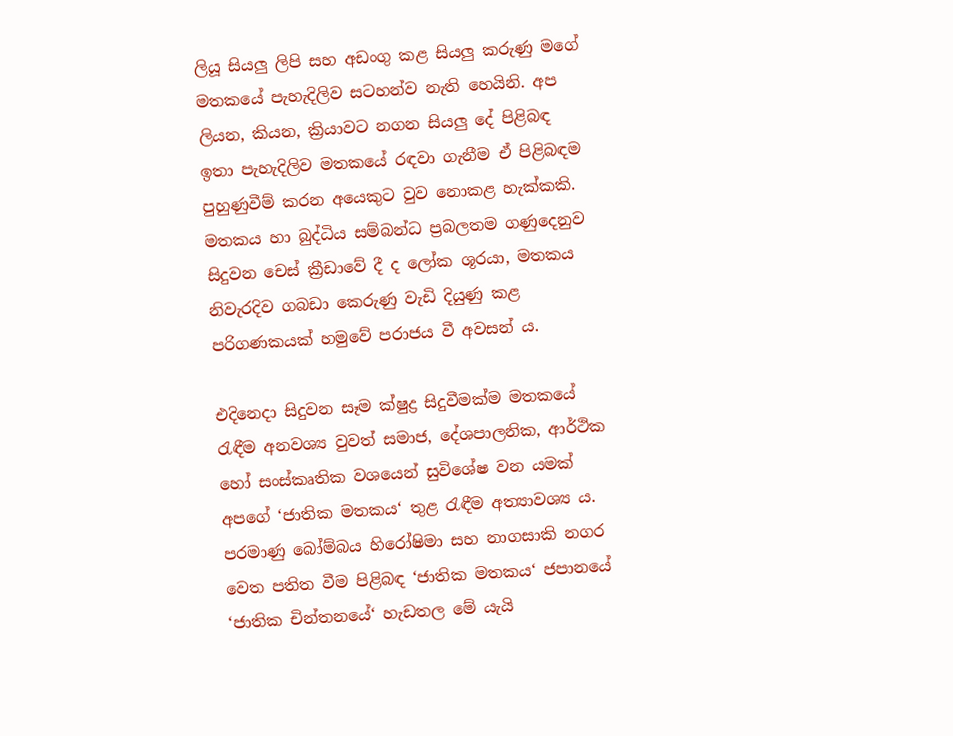ලියූ සියලු ලිපි සහ අඩංගු කළ සියලු කරුණු මගේ මතකයේ පැහැදිලිව සටහන්ව නැති හෙයිනි. අප ලියන, කියන, ක්‍රියාවට නගන සියලු දේ පිළිබඳ ඉතා පැහැදිලිව මතකයේ රඳවා ගැනීම ඒ පිළිබඳම පුහුණුවීම් කරන අයෙකුට වුව නොකළ හැක්කකි. මතකය හා බුද්ධිය සම්බන්ධ ප්‍රබලතම ගණුදෙනුව සිදුවන චෙස් ක්‍රීඩාවේ දී ද ලෝක ශූරයා, මතකය නිවැරදිව ගබඩා කෙරුණු වැඩි දියුණු කළ පරිගණකයක් හමුවේ පරාජය වී අවසන් ය.

එදිනෙදා සිදුවන සෑම ක්ෂුද්‍ර සිදුවීමක්ම මතකයේ රැඳීම අනවශ්‍ය වුවත් සමාජ, දේශපාලනික, ආර්ථික හෝ සංස්කෘතික වශයෙන් සුවිශේෂ වන යමක් අපගේ ‘ජාතික මතකය‘ තුළ රැඳීම අත්‍යාවශ්‍ය ය. පරමාණු බෝම්බය හිරෝෂිමා සහ නාගසාකි නගර වෙත පතිත වීම පිළිබඳ ‘ජාතික මතකය‘ ජපානයේ ‘ජාතික චින්තනයේ‘ හැඩතල මේ යැයි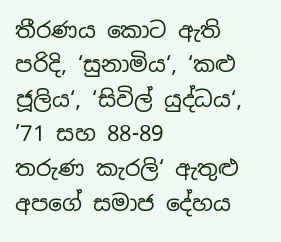තීරණය කොට ඇති පරිදි, ‘සුනාමිය‘, ‘කළු ජූලිය‘, ‘සිවිල් යුද්ධය‘, ’71 සහ 88-89 තරුණ කැරලි‘ ඇතුළු අපගේ සමාජ දේහය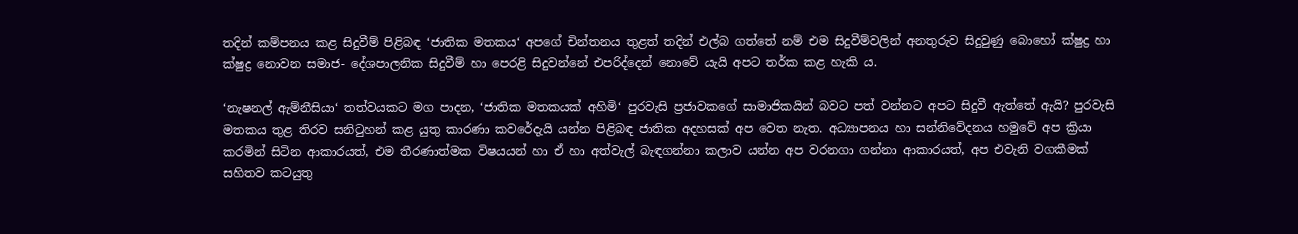තදින් කම්පනය කළ සිදුවීම් පිළිබඳ ‘ජාතික මතකය‘ අපගේ චින්තනය තුළත් තදින් එල්බ ගත්තේ නම් එම සිදුවීම්වලින් අනතුරුව සිදුවුණු බොහෝ ක්ෂුද්‍ර හා ක්ෂුද්‍ර නොවන සමාජ- දේශපාලනික සිදුවීම් හා පෙරළි සිදුවන්නේ එපරිද්දෙන් නොවේ යැයි අපට තර්ක කළ හැකි ය.

‘නැෂනල් ඇම්නීසියා‘ තත්වයකට මග පාදන, ‘ජාතික මතකයක් අහිමි‘ පුරවැසි ප්‍රජාවකගේ සාමාජිකයින් බවට පත් වන්නට අපට සිදුවී ඇත්තේ ඇයි? පුරවැසි මතකය තුළ තිරව සනිටුහන් කළ යුතු කාරණා කවරේදැයි යන්න පිළිබඳ ජාතික අදහසක් අප වෙත නැත. අධ්‍යාපනය හා සන්නිවේදනය හමුවේ අප ක්‍රියා කරමින් සිටින ආකාරයත්, එම තීරණාත්මක විෂයයන් හා ඒ හා අත්වැල් බැඳගන්නා කලාව යන්න අප වරනගා ගන්නා ආකාරයත්, අප එවැනි වගකීමක් සහිතව කටයුතු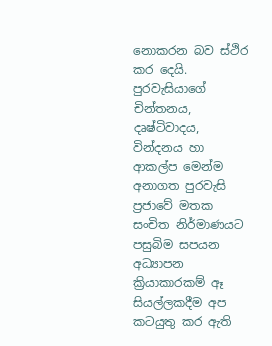නොකරන බව ස්ථිර කර දෙයි. පුරවැසියාගේ චින්තනය, දෘෂ්ටිවාදය, වින්දනය හා ආකල්ප මෙන්ම අනාගත පුරවැසි ප්‍රජාවේ මතක සංචිත නිර්මාණයට පසුබිම සපයන අධ්‍යාපන ක්‍රියාකාරකම් ඈ සියල්ලකදීම අප කටයුතු කර ඇති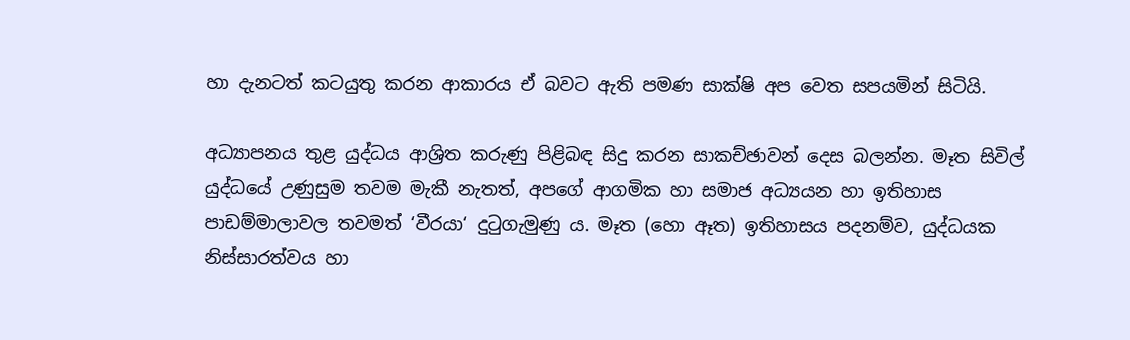හා දැනටත් කටයුතු කරන ආකාරය ඒ බවට ඇති පමණ සාක්ෂි අප වෙත සපයමින් සිටියි.

අධ්‍යාපනය තුළ යුද්ධය ආශ්‍රිත කරුණු පිළිබඳ සිදු කරන සාකච්ඡාවන් දෙස බලන්න. මෑත සිවිල් යුද්ධයේ උණුසුම තවම මැකී නැතත්, අපගේ ආගමික හා සමාජ අධ්‍යයන හා ඉතිහාස පාඩම්මාලාවල තවමත් ‘වීරයා‘ දුටුගැමුණු ය. මෑත (හො ඈත) ඉතිහාසය පදනම්ව, යුද්ධයක නිස්සාරත්වය හා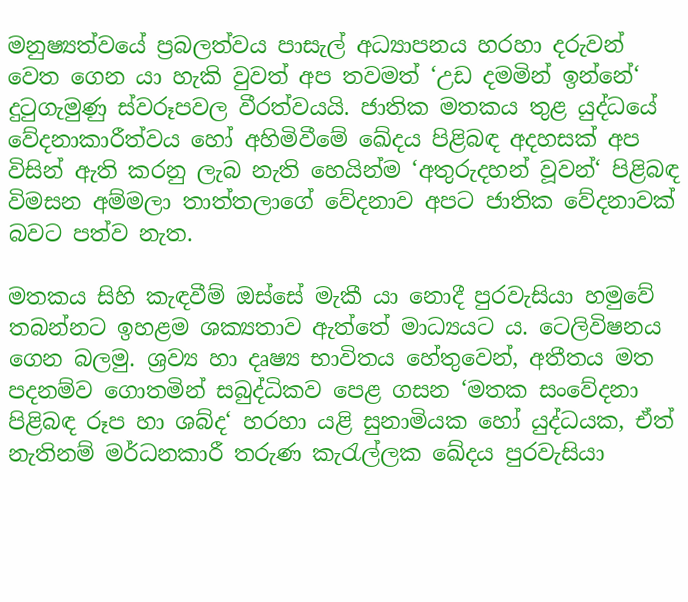මනුෂ්‍යත්වයේ ප්‍රබලත්වය පාසැල් අධ්‍යාපනය හරහා දරුවන් වෙත ගෙන යා හැකි වුවත් අප තවමත් ‘උඩ දමමින් ඉන්නේ‘ දුටුගැමුණු ස්වරූපවල වීරත්වයයි. ජාතික මතකය තුළ යුද්ධයේ වේදනාකාරීත්වය හෝ අහිමිවීමේ ඛේදය පිළිබඳ අදහසක් අප විසින් ඇති කරනු ලැබ නැති හෙයින්ම ‘අතුරුදහන් වූවන්‘ පිළිබඳ විමසන අම්මලා තාත්තලාගේ වේදනාව අපට ජාතික වේදනාවක් බවට පත්ව නැත.

මතකය සිහි කැඳවීම් ඔස්සේ මැකී යා නොදී පුරවැසියා හමුවේ තබන්නට ඉහළම ශක්‍යතාව ඇත්තේ මාධ්‍යයට ය. ටෙලිවිෂනය ගෙන බලමු. ශ්‍රව්‍ය හා දෘෂ්‍ය භාවිතය හේතුවෙන්, අතීතය මත පදනම්ව ගොතමින් සබුද්ධිකව පෙළ ගසන ‘මතක සංවේදනා පිළිබඳ රූප හා ශබ්ද‘ හරහා යළි සුනාමියක හෝ යුද්ධයක, ඒත් නැතිනම් මර්ධනකාරී තරුණ කැරැල්ලක ඛේදය පුරවැසියා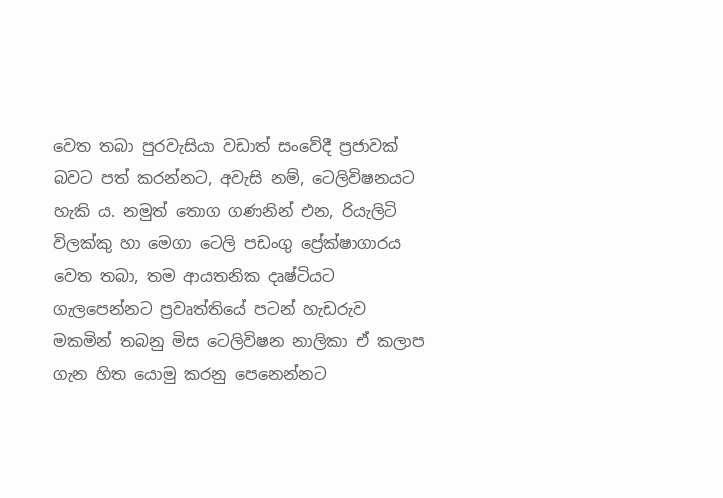වෙත තබා පුරවැසියා වඩාත් සංවේදී ප්‍රජාවක් බවට පත් කරන්නට, අවැසි නම්, ටෙලිවිෂනයට හැකි ය. නමුත් තොග ගණනින් එන, රියැලිටි විලක්කු හා මෙගා ටෙලි පඩංගු ප්‍රේක්ෂාගාරය වෙත තබා, තම ආයතනික දෘෂ්ටියට ගැලපෙන්නට ප්‍රවෘත්තියේ පටන් හැඩරුව මකමින් තබනු මිස ටෙලිවිෂන නාලිකා ඒ කලාප ගැන හිත යොමු කරනු පෙනෙන්නට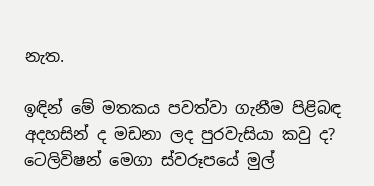නැත.

ඉඳින් මේ මතකය පවත්වා ගැනීම පිළිබඳ අදහසින් ද මඩනා ලද පුරවැසියා කවු ද? ටෙලිවිෂන් මෙගා ස්වරූපයේ මුල්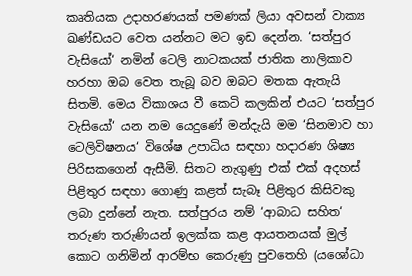කෘතියක උදාහරණයක් පමණක් ලියා අවසන් වාක්‍ය ඛණ්ඩයට වෙත යන්නට මට ඉඩ දෙන්න. ‘සත්පුර වැසියෝ‘ නමින් ටෙලි නාටකයක් ජාතික නාලිකාව හරහා ඔබ වෙත තැබූ බව ඔබට මතක ඇතැයි සිතමි. මෙය විකාශය වී කෙටි කලකින් එයට ‘සත්පුර වැසියෝ‘ යන නම යෙදුණේ මන්දැයි මම ‘සිනමාව හා ටෙලිවිෂනය‘ විශේෂ උපාධිය සඳහා හදාරණ ශිෂ්‍ය පිරිසකගෙන් ඇසීමි. සිතට නැගුණු එක් එක් අදහස් පිළිතුර සඳහා ගොණු කළත් සැබෑ පිළිතුර කිසිවකු ලබා දුන්නේ නැත. සත්පුරය නම් ‘ආබාධ සහිත‘ තරුණ තරුණියන් ඉලක්ක කළ ආයතනයක් මුල් කොට ගනිමින් ආරම්භ කෙරුණු පුවතෙහි (යශෝධා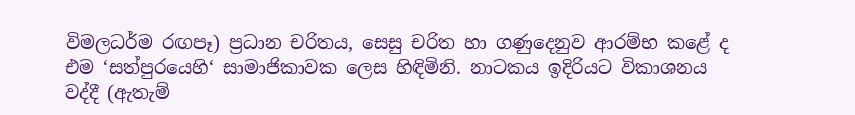විමලධර්ම රඟපෑ) ප්‍රධාන චරිතය, සෙසු චරිත හා ගණුදෙනුව ආරම්භ කළේ ද එම ‘සත්පුරයෙහි‘ සාමාජිකාවක ලෙස හිඳිමිනි. නාටකය ඉදිරියට විකාශනය වද්දී (ඇතැම්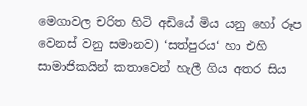මෙගාවල චරිත හිටි අඩියේ මිය යනු හෝ රූප වෙනස් වනු සමානව) ‘සත්පුරය‘ හා එහි සාමාජිකයින් කතාවෙන් හැලී ගිය අතර සිය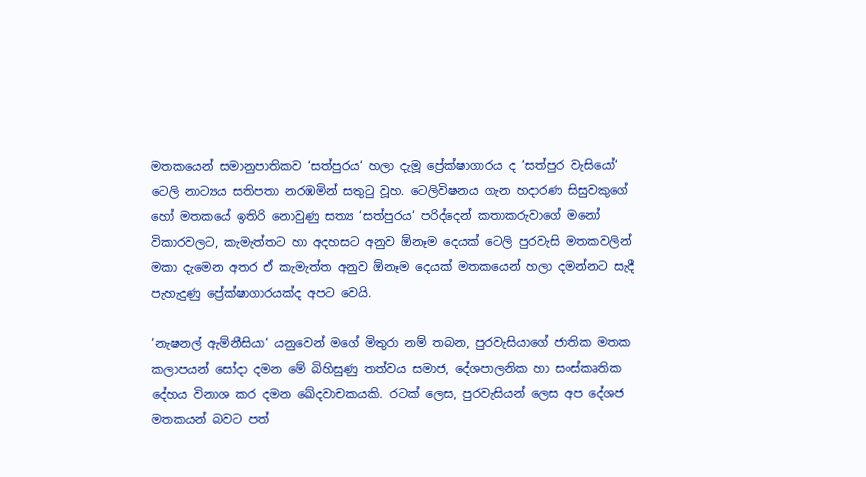මතකයෙන් සමානුපාතිකව ‘සත්පුරය‘ හලා දැමූ ප්‍රේක්ෂාගාරය ද ‘සත්පුර වැසියෝ‘ ටෙලි නාට්‍යය සතිපතා නරඹමින් සතුටු වූහ. ටෙලිවිෂනය ගැන හදාරණ සිසුවකුගේ හෝ මතකයේ ඉතිරි නොවුණු සත්‍ය ‘සත්පුරය‘ පරිද්දෙන් කතාකරුවාගේ මනෝ විකාරවලට, කැමැත්තට හා අදහසට අනුව ඕනෑම දෙයක් ටෙලි පුරවැසි මතකවලින් මකා දැමෙන අතර ඒ කැමැත්ත අනුව ඕනෑම දෙයක් මතකයෙන් හලා දමන්නට සැදී පැහැදුණු ප්‍රේක්ෂාගාරයක්ද අපට වෙයි.

‘නැෂනල් ඇම්නීසියා‘ යනුවෙන් මගේ මිතුරා නම් තබන, පුරවැසියාගේ ජාතික මතක කලාපයන් සෝදා දමන මේ බිහිසුණු තත්වය සමාජ, දේශපාලනික හා සංස්කෘතික දේහය විනාශ කර දමන ඛේදවාචකයකි. රටක් ලෙස, පුරවැසියන් ලෙස අප දේශජ මතකයන් බවට පත්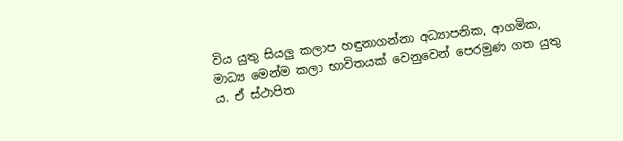විය යුතු සියලු කලාප හඳුනාගන්නා අධ්‍යාපනික, ආගමික, මාධ්‍ය මෙන්ම කලා භාවිතයක් වෙනුවෙන් පෙරමුණ ගත යුතු ය. ඒ ස්ථාපිත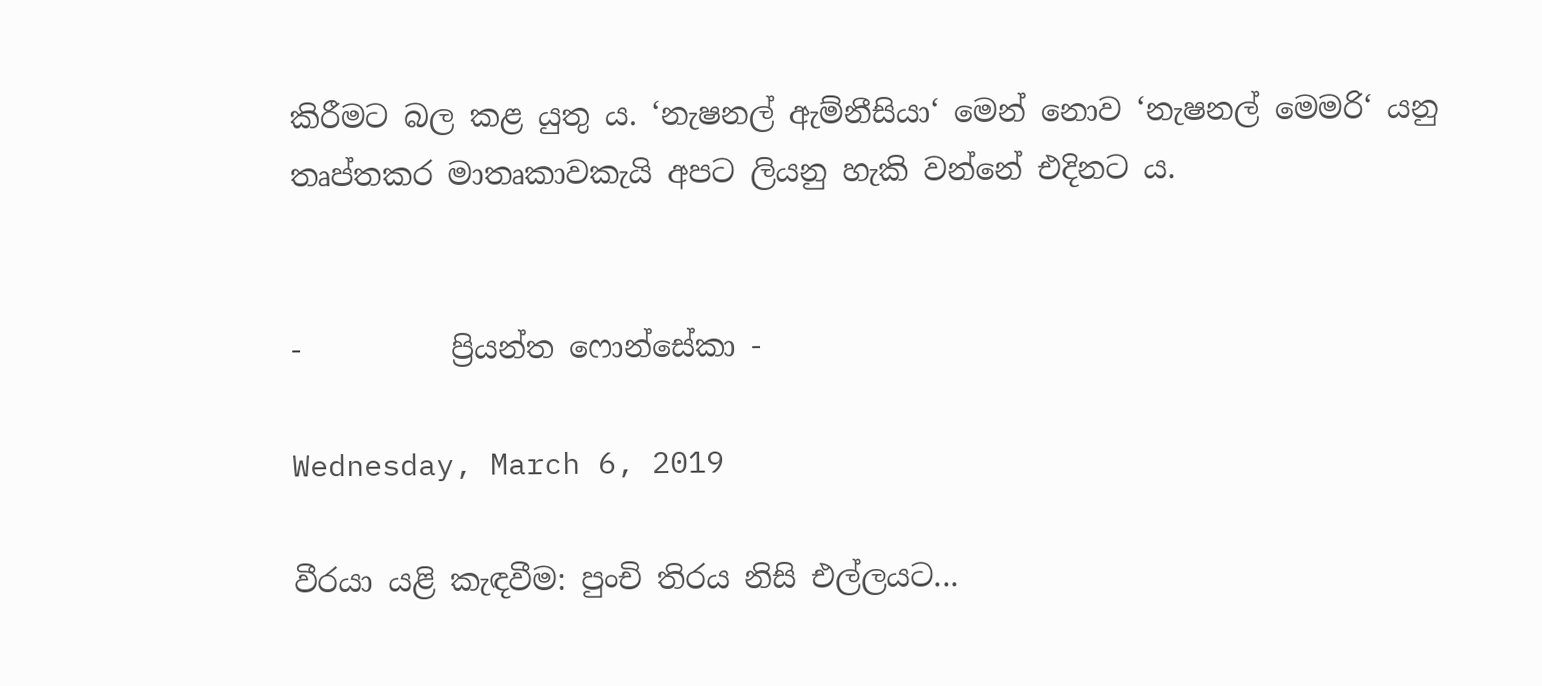කිරීමට බල කළ යුතු ය. ‘නැෂනල් ඇම්නීසියා‘ මෙන් නොව ‘නැෂනල් මෙමරි‘ යනු තෘප්තකර මාතෘකාවකැයි අපට ලියනු හැකි වන්නේ එදිනට ය.


-          ප්‍රියන්ත ෆොන්සේකා -

Wednesday, March 6, 2019

වීරයා යළි කැඳවීම: පුංචි තිරය නිසි එල්ලයට...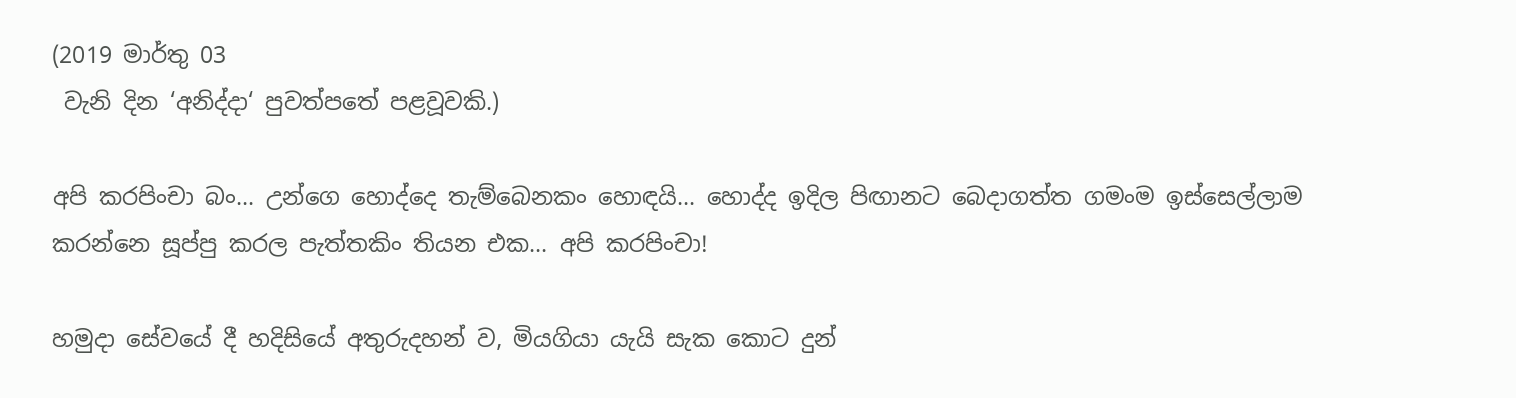(2019 මාර්තු 03
 වැනි දින ‘අනිද්දා‘ පුවත්පතේ පළවූවකි.)

අපි කරපිංචා බං... උන්ගෙ හොද්දෙ තැම්බෙනකං හොඳයි... හොද්ද ඉදිල පිඟානට බෙදාගත්ත ගමංම ඉස්සෙල්ලාම කරන්නෙ සූප්පු කරල පැත්තකිං තියන එක... අපි කරපිංචා!

හමුදා සේවයේ දී හදිසියේ අතුරුදහන් ව, මියගියා යැයි සැක කොට දුන්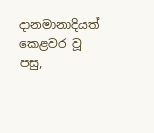දානමානාදියත් කෙළවර වූ පසු,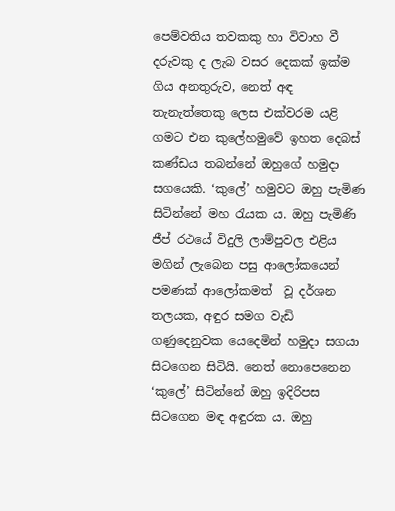පෙම්වතිය තවකකු හා විවාහ වී දරුවකු ද ලැබ වසර දෙකක් ඉක්ම ගිය අනතුරුව, නෙත් අඳ තැනැත්තෙකු ලෙස එක්වරම යළි ගමට එන කුලේහමුවේ ඉහත දෙබස් කණ්ඩය තබන්නේ ඔහුගේ හමුදා සගයෙකි. ‘කුලේ’ හමුවට ඔහු පැමිණ සිටින්නේ මහ රැයක ය. ඔහු පැමිණි ජීප් රථයේ විදුලි ලාම්පුවල එළිය මගින් ලැබෙන පසු ආලෝකයෙන් පමණක් ආලෝකමත්  වූ දර්ශන තලයක, අඳුර සමග වැඩි ගණුදෙනුවක යෙදෙමින් හමුදා සගයා සිටගෙන සිටියි. නෙත් නොපෙනෙන ‘කුලේ’ සිටින්නේ ඔහු ඉදිරිපස සිටගෙන මඳ අඳුරක ය. ඔහු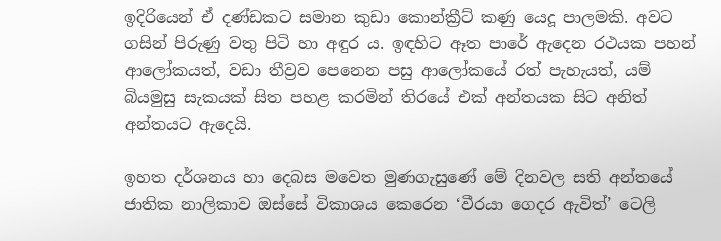ඉදිරියෙන් ඒ දණ්ඩකට සමාන කුඩා කොන්ක්‍රීට් කණු යෙදූ පාලමකි. අවට ගසින් පිරුණු වතු පිටි හා අඳුර ය. ඉඳහිට ඈත පාරේ ඇදෙන රථයක පහන් ආලෝකයත්, වඩා තීව්‍රව පෙනෙන පසු ආලෝකයේ රත් පැහැයත්, යම් බියමුසු සැකයක් සිත පහළ කරමින් තිරයේ එක් අන්තයක සිට අනිත් අන්තයට ඇදෙයි.

ඉහත දර්ශනය හා දෙබස මවෙත මුණගැසුණේ මේ දිනවල සති අන්තයේ ජාතික නාලිකාව ඔස්සේ විකාශය කෙරෙන ‘වීරයා ගෙදර ඇවිත්’ ටෙලි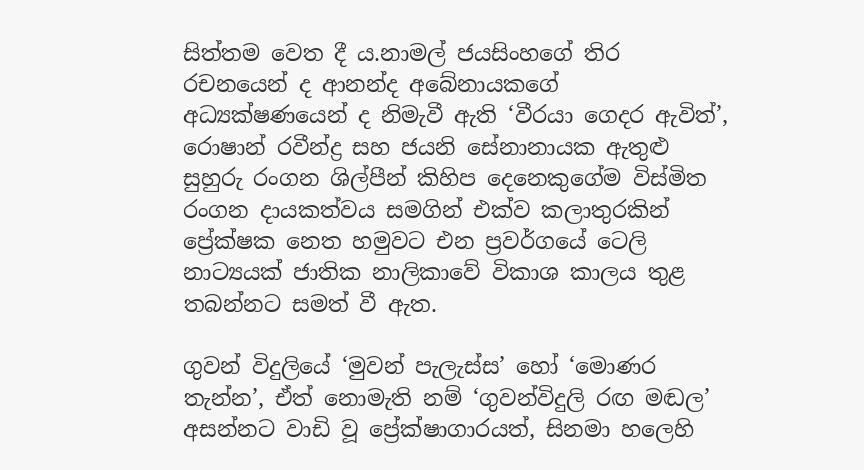සිත්තම වෙත දී ය.නාමල් ජයසිංහගේ තිර රචනයෙන් ද ආනන්ද අබේනායකගේ අධ්‍යක්ෂණයෙන් ද නිමැවී ඇති ‘වීරයා ගෙදර ඇවිත්’, රොෂාන් රවීන්ද්‍ර සහ ජයනි සේනානායක ඇතුළු සුහුරු රංගන ශිල්පීන් කිහිප දෙනෙකුගේම විස්මිත රංගන දායකත්වය සමගින් එක්ව කලාතුරකින් ප්‍රේක්ෂක නෙත හමුවට එන ප්‍රවර්ගයේ ටෙලි නාට්‍යයක් ජාතික නාලිකාවේ විකාශ කාලය තුළ තබන්නට සමත් වී ඇත.

ගුවන් විදුලියේ ‘මුවන් පැලැස්ස’ හෝ ‘මොණර තැන්න’, ඒත් නොමැති නම් ‘ගුවන්විදුලි රඟ මඬල’ අසන්නට වාඩි වූ ප්‍රේක්ෂාගාරයත්, සිනමා හලෙහි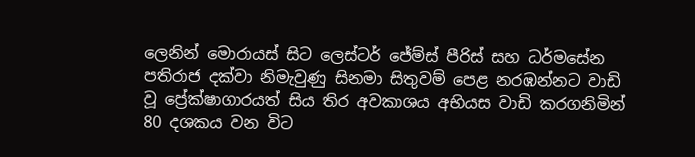ලෙනින් මොරායස් සිට ලෙස්ටර් ජේම්ස් පීරිස් සහ ධර්මසේන පතිරාජ දක්වා නිමැවුණු සිනමා සිතුවම් පෙළ නරඹන්නට වාඩි වූ ප්‍රේක්ෂාගාරයත් සිය තිර අවකාශය අභියස වාඩි කරගනිමින් 80 දශකය වන විට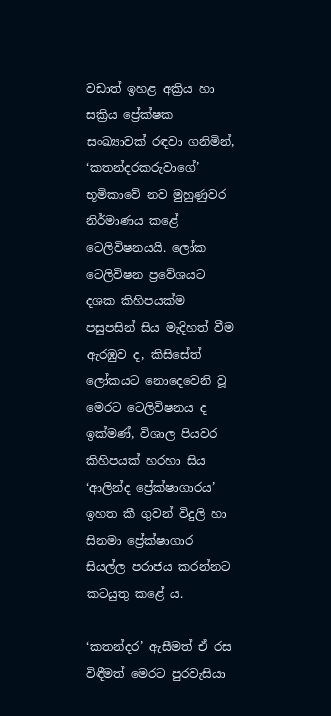වඩාත් ඉහළ අක්‍රිය හා සක්‍රිය ප්‍රේක්ෂක සංඛ්‍යාවක් රඳවා ගනිමින්, ‘කතන්දරකරුවාගේ’ භූමිකාවේ නව මුහුණුවර නිර්මාණය කළේ ටෙලිවිෂනයයි. ලෝක ටෙලිවිෂන ප්‍රවේශයට දශක කිහිපයක්ම පසුපසින් සිය මැදිහත් වීම ඇරඹුව ද, කිසිසේත් ලෝකයට නොදෙවෙනි වූ මෙරට ටෙලිවිෂනය ද ඉක්මණ්, විශාල පියවර කිහිපයක් හරහා සිය ‘ආලින්ද ප්‍රේක්ෂාගාරය’ ඉහත කී ගුවන් විදුලි හා සිනමා ප්‍රේක්ෂාගාර සියල්ල පරාජය කරන්නට කටයුතු කළේ ය.

‘කතන්දර’ ඇසීමත් ඒ රස විඳීමත් මෙරට පුරවැසියා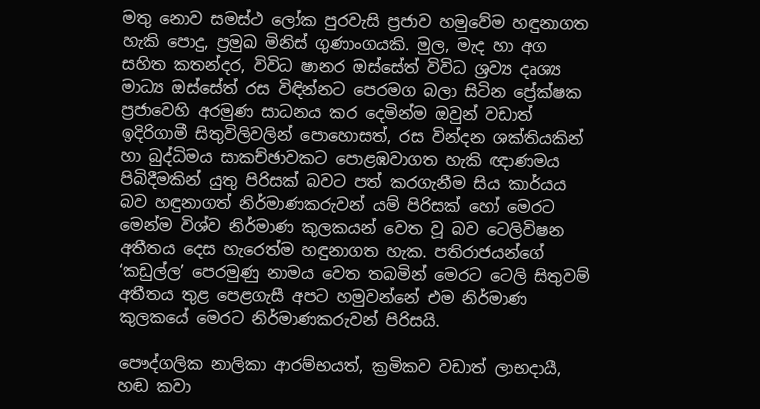මතු නොව සමස්ථ ලෝක පුරවැසි ප්‍රජාව හමුවේම හඳුනාගත හැකි පොදු, ප්‍රමුඛ මිනිස් ගුණාංගයකි. මුල, මැද හා අග සහිත කතන්දර, විවිධ ෂානර ඔස්සේත් විවිධ ශ්‍රව්‍ය දෘශ්‍ය මාධ්‍ය ඔස්සේත් රස විඳින්නට පෙරමග බලා සිටින ප්‍රේක්ෂක ප්‍රජාවෙහි අරමුණ සාධනය කර දෙමින්ම ඔවුන් වඩාත් ඉදිරිගාමී සිතුවිලිවලින් පොහොසත්, රස වින්දන ශක්තියකින් හා බුද්ධිමය සාකච්ඡාවකට පොළඹවාගත හැකි ඥාණමය පිබිදීමකින් යුතු පිරිසක් බවට පත් කරගැනීම සිය කාර්යය බව හඳුනාගත් නිර්මාණකරුවන් යම් පිරිසක් හෝ මෙරට මෙන්ම විශ්ව නිර්මාණ කුලකයන් වෙත වූ බව ටෙලිවිෂන අතීතය දෙස හැරෙත්ම හඳුනාගත හැක. පතිරාජයන්ගේ ‘කඩුල්ල’ පෙරමුණු නාමය වෙත තබමින් මෙරට ටෙලි සිතුවම් අතීතය තුළ පෙළගැසී අපට හමුවන්නේ එම නිර්මාණ කුලකයේ මෙරට නිර්මාණකරුවන් පිරිසයි.

පෞද්ගලික නාලිකා ආරම්භයත්, ක්‍රමිකව වඩාත් ලාභදායී, හඬ කවා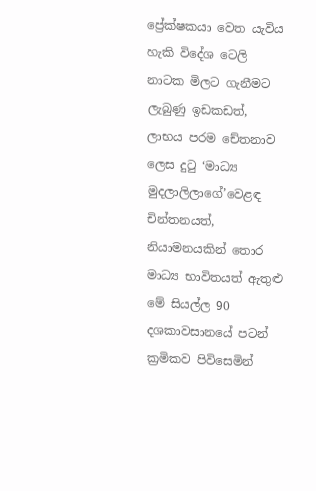ප්‍රේක්ෂකයා වෙත යැවිය හැකි විදේශ ටෙලි නාටක මිලට ගැනීමට ලැබුණු ඉඩකඩත්, ලාභය පරම චේතනාව ලෙස දුටු ‘මාධ්‍ය මුදලාලිලාගේ’වෙළඳ චින්තනයත්, නියාමනයකින් තොර මාධ්‍ය භාවිතයත් ඇතුළු මේ සියල්ල 90 දශකාවසානයේ පටන් ක්‍රමිකව පිවිසෙමින්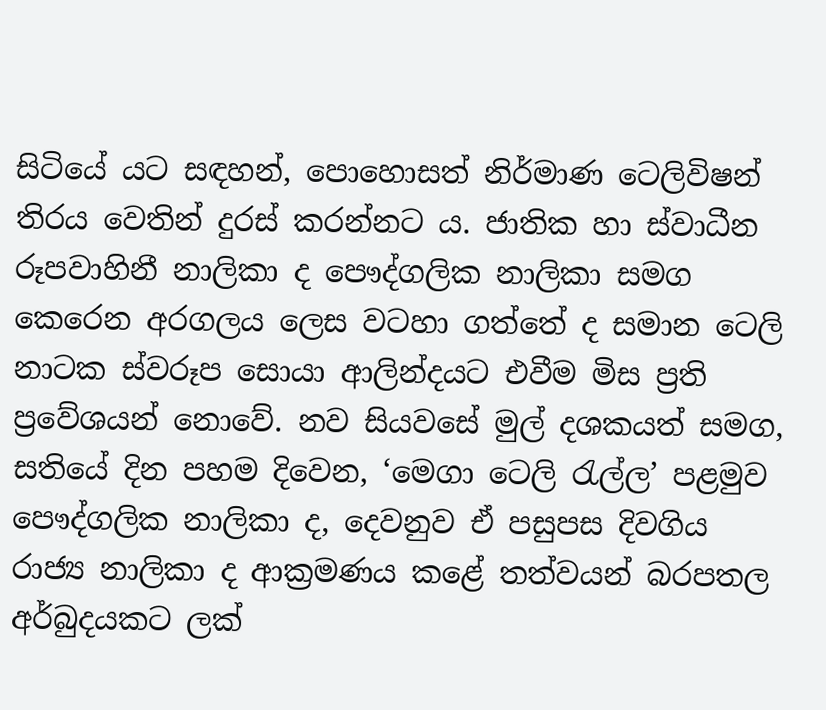සිටියේ යට සඳහන්, පොහොසත් නිර්මාණ ටෙලිවිෂන් තිරය වෙතින් දුරස් කරන්නට ය. ජාතික හා ස්වාධීන රූපවාහිනී නාලිකා ද පෞද්ගලික නාලිකා සමග කෙරෙන අරගලය ලෙස වටහා ගත්තේ ද සමාන ටෙලි නාටක ස්වරූප සොයා ආලින්දයට එවීම මිස ප්‍රති ප්‍රවේශයන් නොවේ. නව සියවසේ මුල් දශකයත් සමග, සතියේ දින පහම දිවෙන, ‘මෙගා ටෙලි රැල්ල’ පළමුව පෞද්ගලික නාලිකා ද, දෙවනුව ඒ පසුපස දිවගිය රාජ්‍ය නාලිකා ද ආක්‍රමණය කළේ තත්වයන් බරපතල අර්බුදයකට ලක්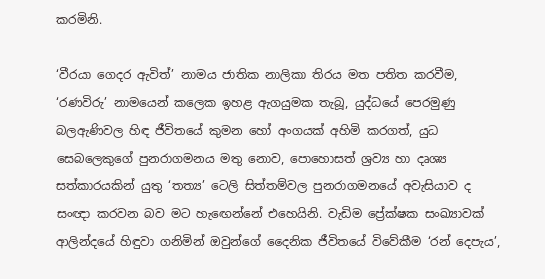කරමිනි.

‘වීරයා ගෙදර ඇවිත්’ නාමය ජාතික නාලිකා තිරය මත පතිත කරවීම, ‘රණවිරු’ නාමයෙන් කලෙක ඉහළ ඇගයුමක තැබූ, යුද්ධයේ පෙරමුණු බලඇණිවල හිඳ ජීවිතයේ කුමන හෝ අංගයක් අහිමි කරගත්, යුධ සෙබලෙකුගේ පුනරාගමනය මතු නොව, පොහොසත් ශ්‍රව්‍ය හා දෘශ්‍ය සත්කාරයකින් යුතු ‘තත්‍ය’ ටෙලි සිත්තම්වල පුනරාගමනයේ අවැසියාව ද සංඥා කරවන බව මට හැඟෙන්නේ එහෙයිනි. වැඩිම ප්‍රේක්ෂක සංඛ්‍යාවක් ආලින්දයේ හිඳුවා ගනිමින් ඔවුන්ගේ දෛනික ජීවිතයේ විවේකීම ‘රන් දෙපැය’,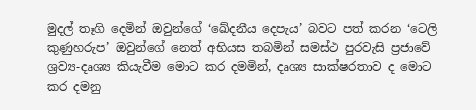මුදල් තෑගි දෙමින් ඔවුන්ගේ ‘ඛේදනීය දෙපැය’ බවට පත් කරන ‘ටෙලි කුණුහරුප’ ඔවුන්ගේ නෙත් අභියස තබමින් සමස්ථ පුරවැසි ප්‍රජාවේ ශ්‍රව්‍ය-දෘශ්‍ය කියැවීම මොට කර දමමින්, දෘශ්‍ය සාක්ෂරතාව ද මොට කර දමනු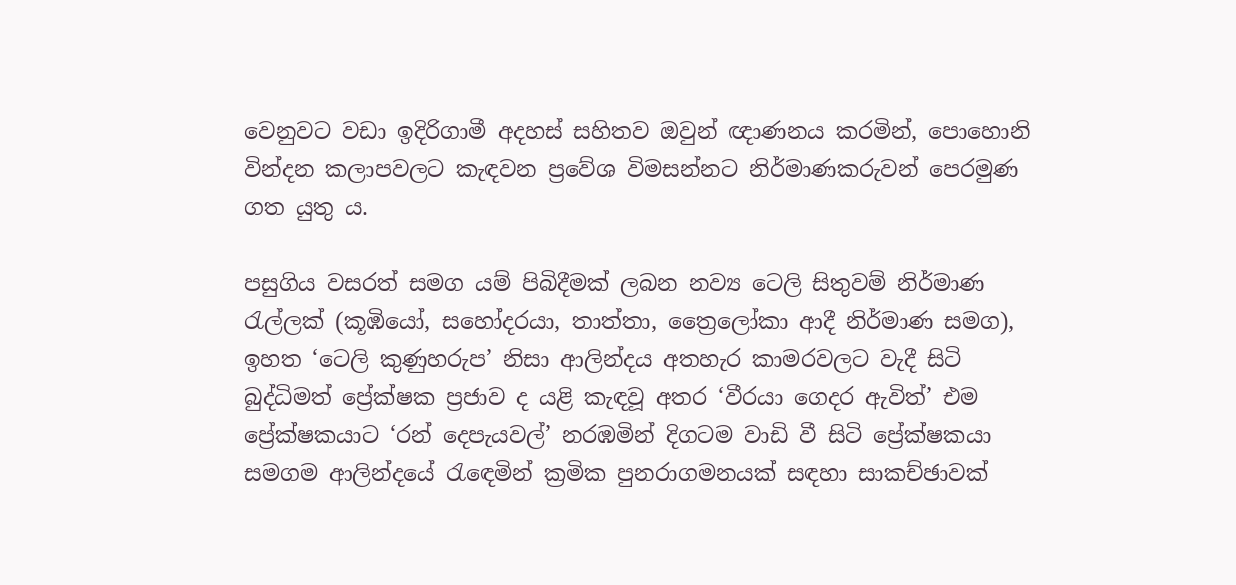වෙනුවට වඩා ඉදිරිගාමී අදහස් සහිතව ඔවුන් ඥාණනය කරමින්, පොහොනි වින්දන කලාපවලට කැඳවන ප්‍රවේශ විමසන්නට නිර්මාණකරුවන් පෙරමුණ ගත යුතු ය.

පසුගිය වසරත් සමග යම් පිබිදීමක් ලබන නව්‍ය ටෙලි සිතුවම් නිර්මාණ රැල්ලක් (කූඹියෝ, සහෝදරයා, තාත්තා, ත්‍රෛලෝකා ආදී නිර්මාණ සමග), ඉහත ‘ටෙලි කුණුහරුප’ නිසා ආලින්දය අතහැර කාමරවලට වැදී සිටි බුද්ධිමත් ප්‍රේක්ෂක ප්‍රජාව ද යළි කැඳවූ අතර ‘වීරයා ගෙදර ඇවිත්’ එම ප්‍රේක්ෂකයාට ‘රන් දෙපැයවල්’ නරඹමින් දිගටම වාඩි වී සිටි ප්‍රේක්ෂකයා සමගම ආලින්දයේ රැ‍ඳෙමින් ක්‍රමික පුනරාගමනයක් සඳහා සාකච්ඡාවක්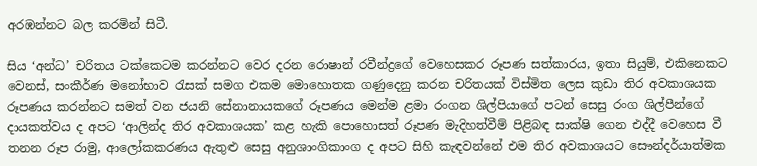අරඹන්නට බල කරමින් සිටී.

සිය ‘අන්ධ’ චරිතය ටක්කෙටම කරන්නට වෙර දරන රොෂාන් රවීන්ද්‍රගේ වෙහෙසකර රූපණ සත්කාරය, ඉතා සියුම්, එකිනෙකට වෙනස්, සංකීර්ණ මනෝභාව රැසක් සමග එකම මොහොතක ගණුදෙනු කරන චරිතයක් විස්මිත ලෙස කුඩා තිර අවකාශයක රූපණය කරන්නට සමත් වන ජයනි සේනානායකගේ රූපණය මෙන්ම ළමා රංගන ශිල්පියාගේ පටන් සෙසු රංග ශිල්පීන්ගේ දායකත්වය ද අපට ‘ආලින්ද තිර අවකාශයක’ කළ හැකි පොහොසත් රූපණ මැදිහත්වීම් පිළිබඳ සාක්ෂි ගෙන එද්දී වෙහෙස වී තනන රූප රාමු, ආලෝකකරණය ඇතුළු සෙසු අනුශාංගිකාංග ද අපට සිහි කැඳවන්නේ එම තිර අවකාශයට සෞන්දර්යාත්මක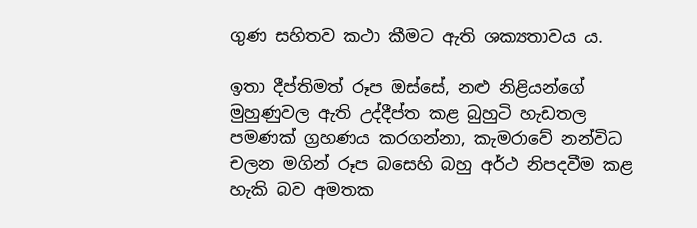ගුණ සහිතව කථා කීමට ඇති ශක්‍යතාවය ය.

ඉතා දීප්තිමත් රූප ඔස්සේ, නළු නිළියන්ගේ මුහුණුවල ඇති උද්දීප්ත කළ බුහුටි හැඩතල පමණක් ග්‍රහණය කරගන්නා, කැමරාවේ නන්විධ චලන මගින් රූප බසෙහි බහු අර්ථ නිපදවීම කළ හැකි බව අමතක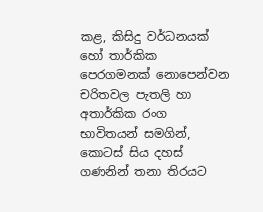කළ, කිසිදු වර්ධනයක් හෝ තාර්කික පෙරගමනක් නොපෙන්වන චරිතවල පැතලි හා අතාර්කික රංග භාවිතයන් සමගින්, කොටස් සිය දහස් ගණනින් තනා තිරයට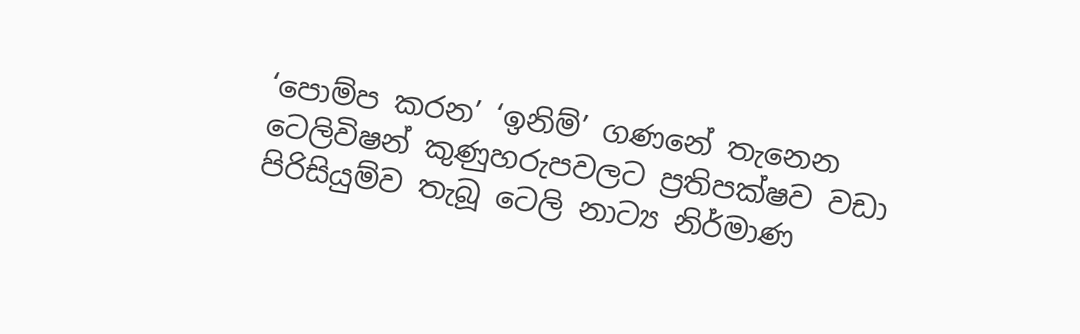‘පොම්ප කරන’ ‘ඉනිම්’ ගණනේ තැනෙන ටෙලිවිෂන් කුණුහරුපවලට ප්‍රතිපක්ෂව වඩා පිරිසියුම්ව තැබූ ටෙලි නාට්‍ය නිර්මාණ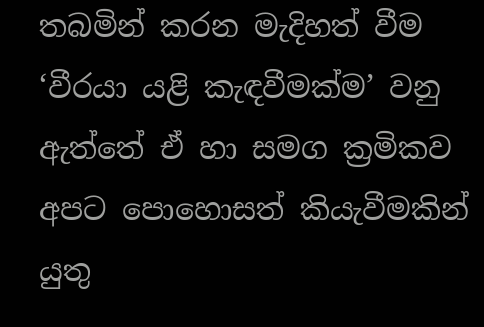තබමින් කරන මැදිහත් වීම ‘වීරයා යළි කැඳවීමක්ම’ වනු ඇත්තේ ඒ හා සමග ක්‍රමිකව අපට පොහොසත් කියැවීමකින් යුතු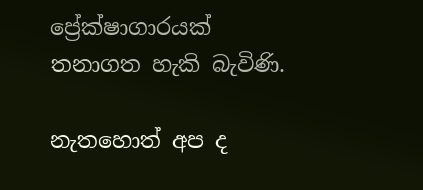ප්‍රේක්ෂාගාරයක් තනාගත හැකි බැවිණි.

නැතහොත් අප ද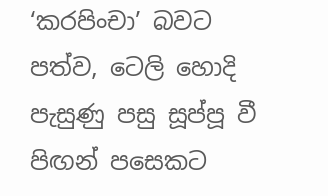‘කරපිංචා’ බවට පත්ව, ටෙලි හොදි පැසුණු පසු සූප්පූ වී පිඟන් පසෙකට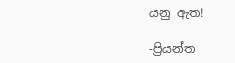යනු ඇත!

-ප්‍රියන්ත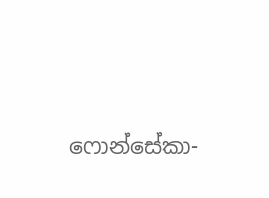ෆොන්සේකා-